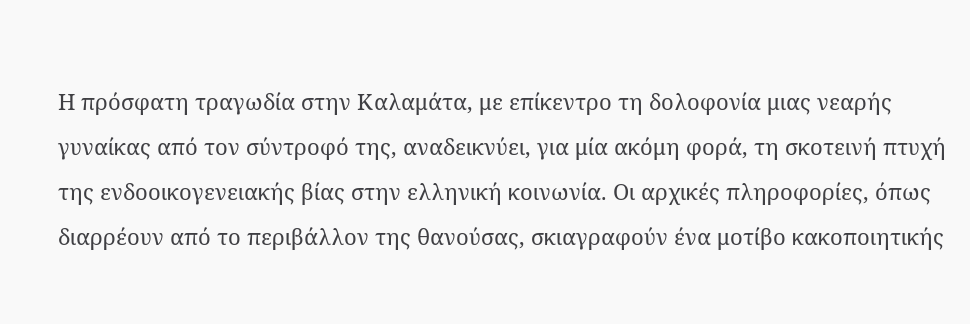Η πρόσφατη τραγωδία στην Καλαμάτα, με επίκεντρο τη δολοφονία μιας νεαρής γυναίκας από τον σύντροφό της, αναδεικνύει, για μία ακόμη φορά, τη σκοτεινή πτυχή της ενδοοικογενειακής βίας στην ελληνική κοινωνία. Οι αρχικές πληροφορίες, όπως διαρρέουν από το περιβάλλον της θανούσας, σκιαγραφούν ένα μοτίβο κακοποιητικής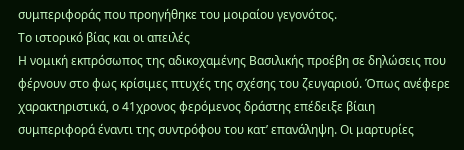συμπεριφοράς που προηγήθηκε του μοιραίου γεγονότος.
Το ιστορικό βίας και οι απειλές
Η νομική εκπρόσωπος της αδικοχαμένης Βασιλικής προέβη σε δηλώσεις που φέρνουν στο φως κρίσιμες πτυχές της σχέσης του ζευγαριού. Όπως ανέφερε χαρακτηριστικά, ο 41χρονος φερόμενος δράστης επέδειξε βίαιη συμπεριφορά έναντι της συντρόφου του κατ’ επανάληψη. Οι μαρτυρίες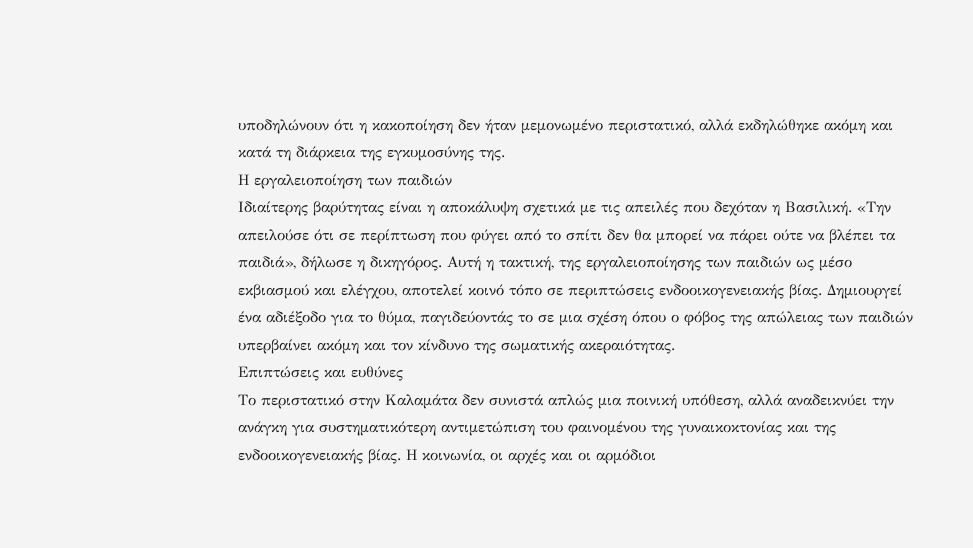υποδηλώνουν ότι η κακοποίηση δεν ήταν μεμονωμένο περιστατικό, αλλά εκδηλώθηκε ακόμη και κατά τη διάρκεια της εγκυμοσύνης της.
Η εργαλειοποίηση των παιδιών
Ιδιαίτερης βαρύτητας είναι η αποκάλυψη σχετικά με τις απειλές που δεχόταν η Βασιλική. «Την απειλούσε ότι σε περίπτωση που φύγει από το σπίτι δεν θα μπορεί να πάρει ούτε να βλέπει τα παιδιά», δήλωσε η δικηγόρος. Αυτή η τακτική, της εργαλειοποίησης των παιδιών ως μέσο εκβιασμού και ελέγχου, αποτελεί κοινό τόπο σε περιπτώσεις ενδοοικογενειακής βίας. Δημιουργεί ένα αδιέξοδο για το θύμα, παγιδεύοντάς το σε μια σχέση όπου ο φόβος της απώλειας των παιδιών υπερβαίνει ακόμη και τον κίνδυνο της σωματικής ακεραιότητας.
Επιπτώσεις και ευθύνες
Το περιστατικό στην Καλαμάτα δεν συνιστά απλώς μια ποινική υπόθεση, αλλά αναδεικνύει την ανάγκη για συστηματικότερη αντιμετώπιση του φαινομένου της γυναικοκτονίας και της ενδοοικογενειακής βίας. Η κοινωνία, οι αρχές και οι αρμόδιοι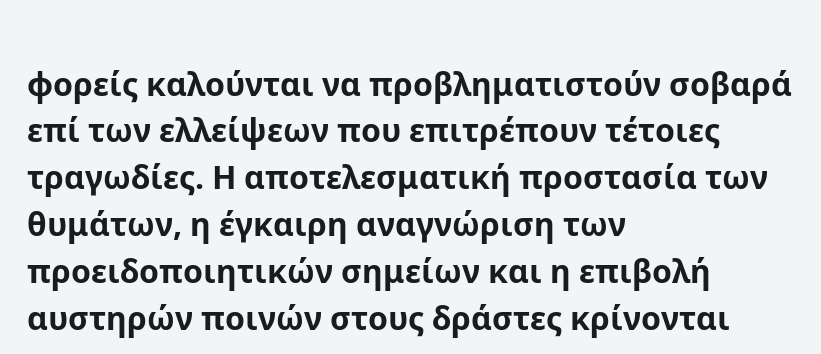φορείς καλούνται να προβληματιστούν σοβαρά επί των ελλείψεων που επιτρέπουν τέτοιες τραγωδίες. Η αποτελεσματική προστασία των θυμάτων, η έγκαιρη αναγνώριση των προειδοποιητικών σημείων και η επιβολή αυστηρών ποινών στους δράστες κρίνονται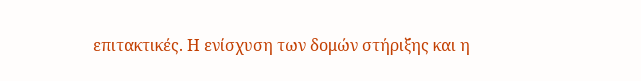επιτακτικές. Η ενίσχυση των δομών στήριξης και η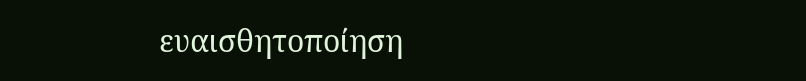ευαισθητοποίηση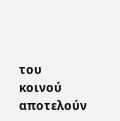του κοινού αποτελούν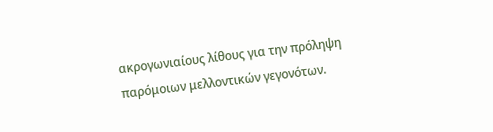ακρογωνιαίους λίθους για την πρόληψη παρόμοιων μελλοντικών γεγονότων.